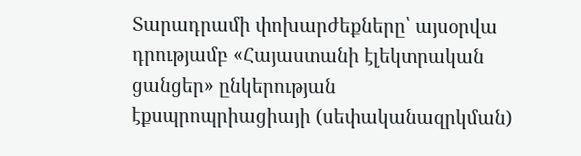Տարադրամի փոխարժեքները՝ այսօրվա դրությամբ «Հայաստանի էլեկտրական ցանցեր» ընկերության էքսպրոպրիացիայի (սեփականազրկման)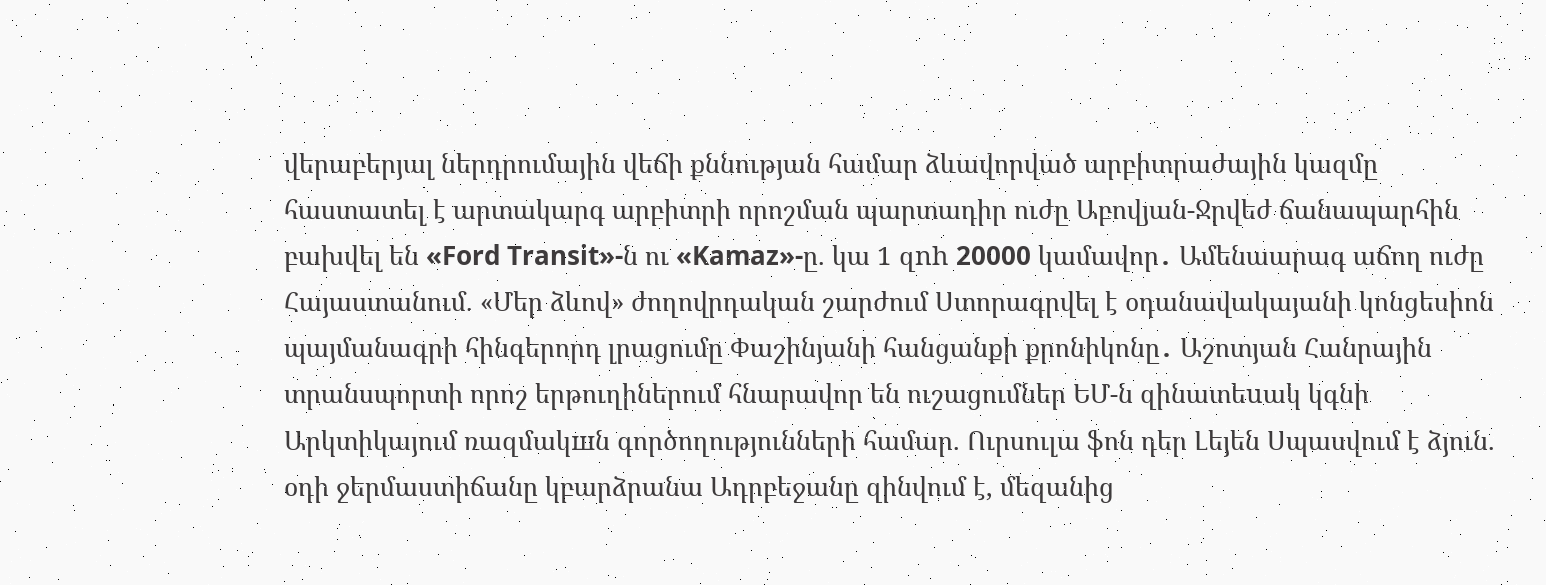վերաբերյալ ներդրումային վեճի քննության համար ձևավորված արբիտրաժային կազմը հաստատել է արտակարգ արբիտրի որոշման պարտադիր ուժը Աբովյան-Ջրվեժ ճանապարհին բախվել են «Ford Transit»-ն ու «Kamaz»-ը. կա 1 զnh 20000 կամավոր․ Ամենաարագ աճող ուժը Հայաստանում. «Մեր ձևով» ժողովրդական շարժում Ստորագրվել է օդանավակայանի կոնցեսիոն պայմանագրի հինգերորդ լրացումը Փաշինյանի հանցանքի քրոնիկոնը․ Աշոտյան Հանրային տրանսպորտի որոշ երթուղիներում հնարավոր են ուշացումներ ԵՄ-ն զինատեuակ կգնի Արկտիկայում ռազմակшն գործողությունների համար. Ուրսուլա ֆոն դեր Լեյեն Սպասվում է ձյուն. օդի ջերմաստիճանը կբարձրանա Ադրբեջանը զինվում է, մեզանից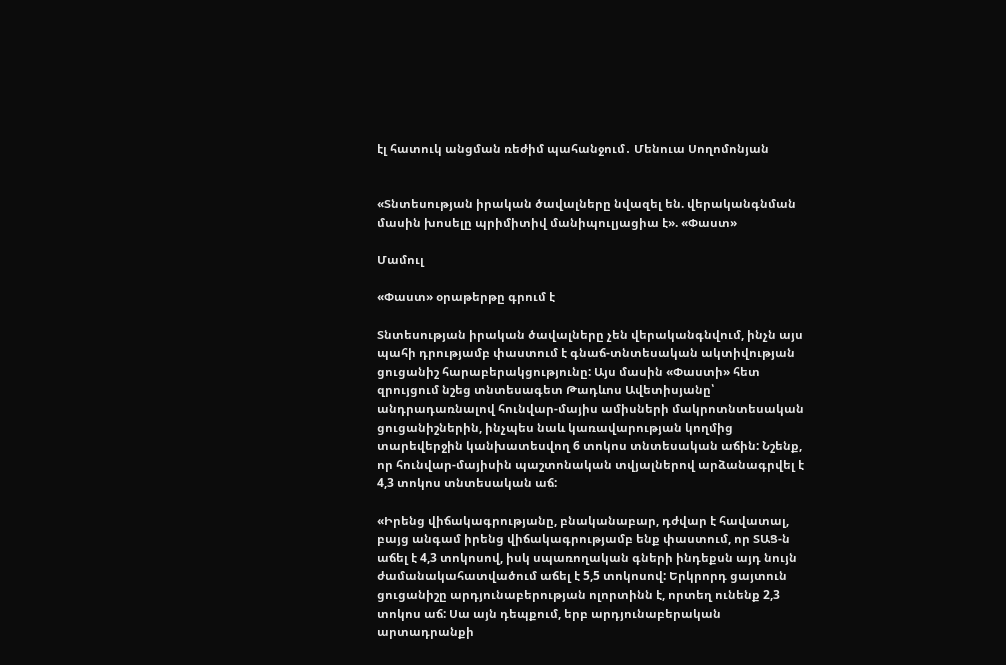էլ հատուկ անցման ռեժիմ պահանջում․ Մենուա Սողոմոնյան


«Տնտեսության իրական ծավալները նվազել են. վերականգնման մասին խոսելը պրիմիտիվ մանիպուլյացիա է». «Փաստ»

Մամուլ

«Փաստ» օրաթերթը գրում է

Տնտեսության իրական ծավալները չեն վերականգնվում, ինչն այս պահի դրությամբ փաստում է գնաճ-տնտեսական ակտիվության ցուցանիշ հարաբերակցությունը: Այս մասին «Փաստի» հետ զրույցում նշեց տնտեսագետ Թադևոս Ավետիսյանը՝ անդրադառնալով հունվար-մայիս ամիսների մակրոտնտեսական ցուցանիշներին, ինչպես նաև կառավարության կողմից տարեվերջին կանխատեսվող 6 տոկոս տնտեսական աճին: Նշենք, որ հունվար-մայիսին պաշտոնական տվյալներով արձանագրվել է 4,3 տոկոս տնտեսական աճ:

«Իրենց վիճակագրությանը, բնականաբար, դժվար է հավատալ, բայց անգամ իրենց վիճակագրությամբ ենք փաստում, որ ՏԱՑ-ն աճել է 4,3 տոկոսով, իսկ սպառողական գների ինդեքսն այդ նույն ժամանակահատվածում աճել է 5,5 տոկոսով: Երկրորդ ցայտուն ցուցանիշը արդյունաբերության ոլորտինն է, որտեղ ունենք 2,3 տոկոս աճ: Սա այն դեպքում, երբ արդյունաբերական արտադրանքի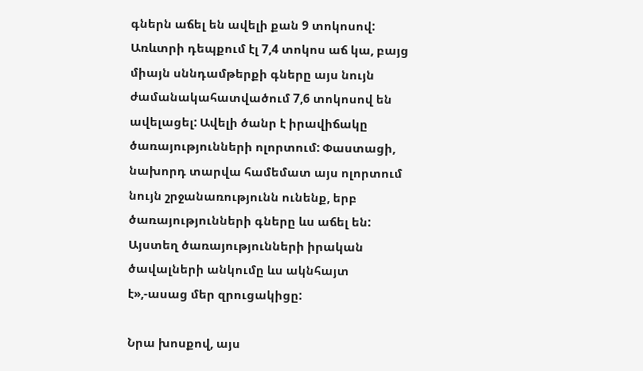գներն աճել են ավելի քան 9 տոկոսով: Առևտրի դեպքում էլ 7,4 տոկոս աճ կա, բայց միայն սննդամթերքի գները այս նույն ժամանակահատվածում 7,6 տոկոսով են ավելացել: Ավելի ծանր է իրավիճակը ծառայությունների ոլորտում: Փաստացի, նախորդ տարվա համեմատ այս ոլորտում նույն շրջանառությունն ունենք, երբ ծառայությունների գները ևս աճել են: Այստեղ ծառայությունների իրական ծավալների անկումը ևս ակնհայտ է»,-ասաց մեր զրուցակիցը:

Նրա խոսքով, այս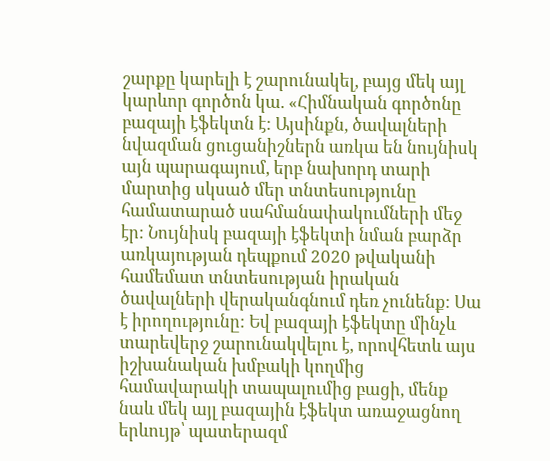շարքը կարելի է շարունակել, բայց մեկ այլ կարևոր գործոն կա. «Հիմնական գործոնը բազայի էֆեկտն է: Այսինքն, ծավալների նվազման ցուցանիշներն առկա են նույնիսկ այն պարագայում, երբ նախորդ տարի մարտից սկսած մեր տնտեսությունը համատարած սահմանափակումների մեջ էր: Նույնիսկ բազայի էֆեկտի նման բարձր առկայության դեպքում 2020 թվականի համեմատ տնտեսության իրական ծավալների վերականգնում դեռ չունենք: Սա է իրողությունը: Եվ բազայի էֆեկտը մինչև տարեվերջ շարունակվելու է, որովհետև այս իշխանական խմբակի կողմից համավարակի տապալումից բացի, մենք նաև մեկ այլ բազային էֆեկտ առաջացնող երևույթ՝ պատերազմ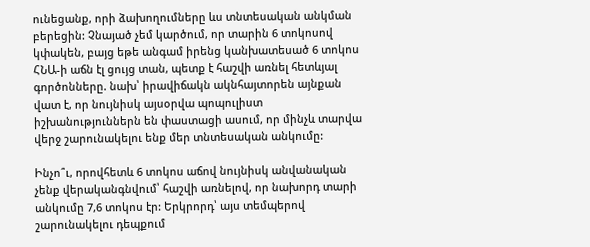ունեցանք, որի ձախողումները ևս տնտեսական անկման բերեցին: Չնայած չեմ կարծում, որ տարին 6 տոկոսով կփակեն, բայց եթե անգամ իրենց կանխատեսած 6 տոկոս ՀՆԱ-ի աճն էլ ցույց տան, պետք է հաշվի առնել հետևյալ գործոնները. նախ՝ իրավիճակն ակնհայտորեն այնքան վատ է, որ նույնիսկ այսօրվա պոպուլիստ իշխանություններն են փաստացի ասում, որ մինչև տարվա վերջ շարունակելու ենք մեր տնտեսական անկումը:

Ինչո՞ւ, որովհետև 6 տոկոս աճով նույնիսկ անվանական չենք վերականգնվում՝ հաշվի առնելով, որ նախորդ տարի անկումը 7,6 տոկոս էր: Երկրորդ՝ այս տեմպերով շարունակելու դեպքում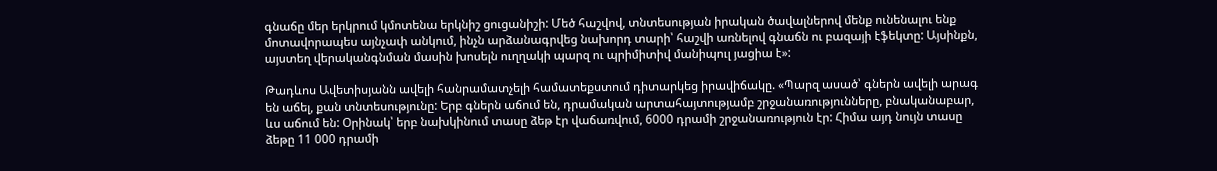գնաճը մեր երկրում կմոտենա երկնիշ ցուցանիշի: Մեծ հաշվով, տնտեսության իրական ծավալներով մենք ունենալու ենք մոտավորապես այնչափ անկում, ինչն արձանագրվեց նախորդ տարի՝ հաշվի առնելով գնաճն ու բազայի էֆեկտը: Այսինքն, այստեղ վերականգնման մասին խոսելն ուղղակի պարզ ու պրիմիտիվ մանիպուլ յացիա է»:

Թադևոս Ավետիսյանն ավելի հանրամատչելի համատեքստում դիտարկեց իրավիճակը. «Պարզ ասած՝ գներն ավելի արագ են աճել, քան տնտեսությունը: Երբ գներն աճում են, դրամական արտահայտությամբ շրջանառությունները, բնականաբար, ևս աճում են: Օրինակ՝ երբ նախկինում տասը ձեթ էր վաճառվում, 6000 դրամի շրջանառություն էր: Հիմա այդ նույն տասը ձեթը 11 000 դրամի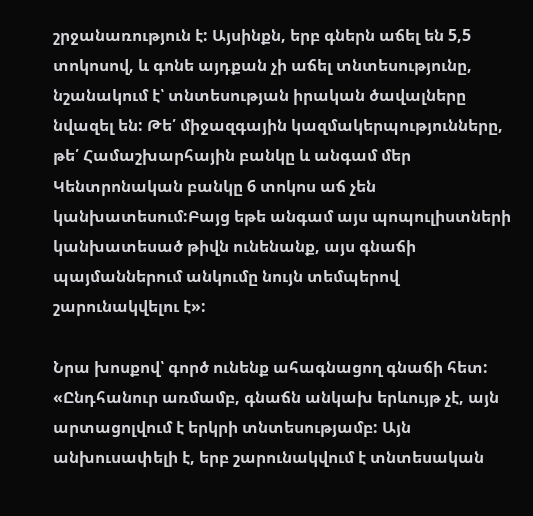շրջանառություն է: Այսինքն, երբ գներն աճել են 5,5 տոկոսով, և գոնե այդքան չի աճել տնտեսությունը, նշանակում է՝ տնտեսության իրական ծավալները նվազել են: Թե՛ միջազգային կազմակերպությունները, թե՛ Համաշխարհային բանկը և անգամ մեր Կենտրոնական բանկը 6 տոկոս աճ չեն կանխատեսում:Բայց եթե անգամ այս պոպուլիստների կանխատեսած թիվն ունենանք, այս գնաճի պայմաններում անկումը նույն տեմպերով շարունակվելու է»:

Նրա խոսքով՝ գործ ունենք ահագնացող գնաճի հետ: «Ընդհանուր առմամբ, գնաճն անկախ երևույթ չէ, այն արտացոլվում է երկրի տնտեսությամբ: Այն անխուսափելի է, երբ շարունակվում է տնտեսական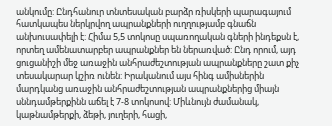անկումը: Ընդհանուր տնտեսական բարձր ռիսկերի պարագայում հատկապես ներկրվող ապրանքների ուղղությամբ գնաճն անխուսափելի է: Հիմա 5,5 տոկոսը սպառողական գների ինդեքսն է, որտեղ ամենատարբեր ապրանքներ են ներառված: Ընդ որում, այդ ցուցանիշի մեջ առաջին անհրաժեշտության ապրանքները շատ քիչ տեսակարար կշիռ ունեն: Իրականում այս հինգ ամիսներին մարդկանց առաջին անհրաժեշտության ապրանքներից միայն սննդամթերքինն աճել է 7-8 տոկոսով: Միևնույն ժամանակ, կաթնամթերքի, ձեթի, յուղերի, հացի,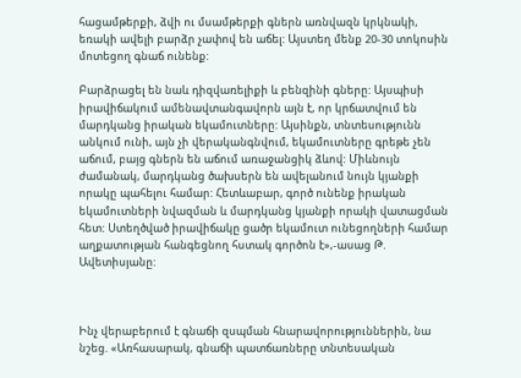հացամթերքի, ձվի ու մսամթերքի գներն առնվազն կրկնակի, եռակի ավելի բարձր չափով են աճել: Այստեղ մենք 20-30 տոկոսին մոտեցող գնաճ ունենք:

Բարձրացել են նաև դիզվառելիքի և բենզինի գները: Այսպիսի իրավիճակում ամենավտանգավորն այն է, որ կրճատվում են մարդկանց իրական եկամուտները: Այսինքն, տնտեսությունն անկում ունի, այն չի վերականգնվում, եկամուտները գրեթե չեն աճում, բայց գներն են աճում առաջանցիկ ձևով: Միևնույն ժամանակ, մարդկանց ծախսերն են ավելանում նույն կյանքի որակը պահելու համար: Հետևաբար, գործ ունենք իրական եկամուտների նվազման և մարդկանց կյանքի որակի վատացման հետ: Ստեղծված իրավիճակը ցածր եկամուտ ունեցողների համար աղքատության հանգեցնող հստակ գործոն է»,-ասաց Թ. Ավետիսյանը:



Ինչ վերաբերում է գնաճի զսպման հնարավորություններին, նա նշեց. «Առհասարակ, գնաճի պատճառները տնտեսական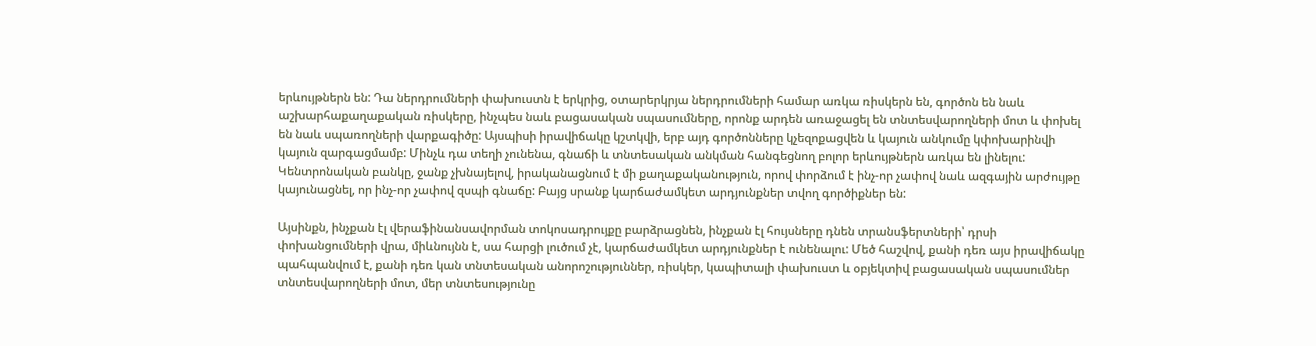երևույթներն են: Դա ներդրումների փախուստն է երկրից, օտարերկրյա ներդրումների համար առկա ռիսկերն են, գործոն են նաև աշխարհաքաղաքական ռիսկերը, ինչպես նաև բացասական սպասումները, որոնք արդեն առաջացել են տնտեսվարողների մոտ և փոխել են նաև սպառողների վարքագիծը: Այսպիսի իրավիճակը կշտկվի, երբ այդ գործոնները կչեզոքացվեն և կայուն անկումը կփոխարինվի կայուն զարգացմամբ: Մինչև դա տեղի չունենա, գնաճի և տնտեսական անկման հանգեցնող բոլոր երևույթներն առկա են լինելու: Կենտրոնական բանկը, ջանք չխնայելով, իրականացնում է մի քաղաքականություն, որով փորձում է ինչ-որ չափով նաև ազգային արժույթը կայունացնել, որ ինչ-որ չափով զսպի գնաճը: Բայց սրանք կարճաժամկետ արդյունքներ տվող գործիքներ են:

Այսինքն, ինչքան էլ վերաֆինանսավորման տոկոսադրույքը բարձրացնեն, ինչքան էլ հույսները դնեն տրանսֆերտների՝ դրսի փոխանցումների վրա, միևնույնն է, սա հարցի լուծում չէ, կարճաժամկետ արդյունքներ է ունենալու: Մեծ հաշվով, քանի դեռ այս իրավիճակը պահպանվում է, քանի դեռ կան տնտեսական անորոշություններ, ռիսկեր, կապիտալի փախուստ և օբյեկտիվ բացասական սպասումներ տնտեսվարողների մոտ, մեր տնտեսությունը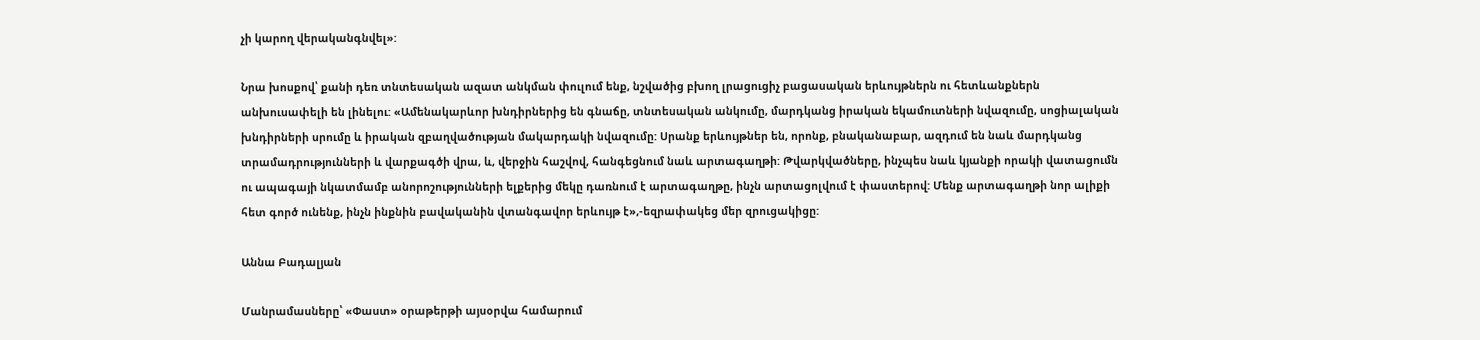չի կարող վերականգնվել»:

Նրա խոսքով՝ քանի դեռ տնտեսական ազատ անկման փուլում ենք, նշվածից բխող լրացուցիչ բացասական երևույթներն ու հետևանքներն անխուսափելի են լինելու: «Ամենակարևոր խնդիրներից են գնաճը, տնտեսական անկումը, մարդկանց իրական եկամուտների նվազումը, սոցիալական խնդիրների սրումը և իրական զբաղվածության մակարդակի նվազումը: Սրանք երևույթներ են, որոնք, բնականաբար, ազդում են նաև մարդկանց տրամադրությունների և վարքագծի վրա, և, վերջին հաշվով, հանգեցնում նաև արտագաղթի: Թվարկվածները, ինչպես նաև կյանքի որակի վատացումն ու ապագայի նկատմամբ անորոշությունների ելքերից մեկը դառնում է արտագաղթը, ինչն արտացոլվում է փաստերով: Մենք արտագաղթի նոր ալիքի հետ գործ ունենք, ինչն ինքնին բավականին վտանգավոր երևույթ է»,-եզրափակեց մեր զրուցակիցը:

Աննա Բադալյան

Մանրամասները՝ «Փաստ» օրաթերթի այսօրվա համարում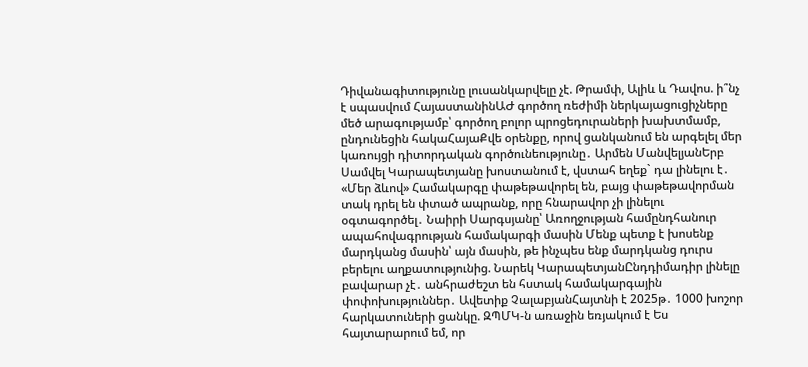Դիվանագիտությունը լուսանկարվելը չէ. Թրամփ, Ալիև և Դավոս. ի՞նչ է սպասվում ՀայաստանինԱԺ գործող ռեժիմի ներկայացուցիչները մեծ արագությամբ՝ գործող բոլոր պրոցեդուրաների խախտմամբ, ընդունեցին հակաՀայաՔվե օրենքը, որով ցանկանում են արգելել մեր կառույցի դիտորդական գործունեությունը․ Արմեն ՄանվելյանԵրբ Սամվել Կարապետյանը խոստանում է, վստահ եղեք` դա լինելու է․ «Մեր ձևով» Համակարգը փաթեթավորել են, բայց փաթեթավորման տակ դրել են փտած ապրանք, որը հնարավոր չի լինելու օգտագործել․ Նաիրի Սարգսյանը՝ Առողջության համընդհանուր ապահովագրության համակարգի մասին Մենք պետք է խոսենք մարդկանց մասին՝ այն մասին, թե ինչպես ենք մարդկանց դուրս բերելու աղքատությունից. Նարեկ ԿարապետյանԸնդդիմադիր լինելը բավարար չէ․ անհրաժեշտ են հստակ համակարգային փոփոխություններ․ Ավետիք ՉալաբյանՀայտնի է 2025թ․ 1000 խոշոր հարկատուների ցանկը. ԶՊՄԿ-ն առաջին եռյակում է Ես հայտարարում եմ, որ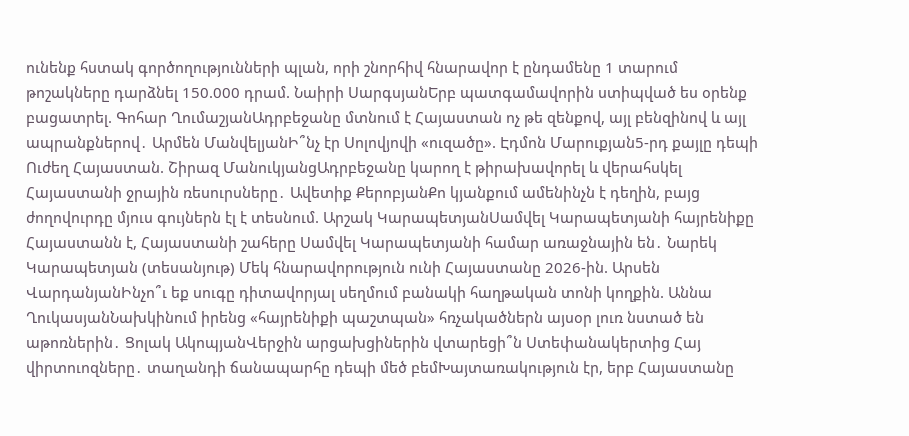ունենք հստակ գործողությունների պլան, որի շնորհիվ հնարավոր է ընդամենը 1 տարում թոշակները դարձնել 150.000 դրամ. Նաիրի ՍարգսյանԵրբ պատգամավորին ստիպված ես օրենք բացատրել. Գոհար ՂումաշյանԱդրբեջանը մտնում է Հայաստան ոչ թե զենքով, այլ բենզինով և այլ ապրանքներով․ Արմեն ՄանվելյանԻ՞նչ էր Սոլովյովի «ուզածը». Էդմոն Մարուքյան5-րդ քայլը դեպի Ուժեղ Հայաստան. Շիրազ ՄանուկյանցԱդրբեջանը կարող է թիրախավորել և վերահսկել Հայաստանի ջրային ռեսուրսները․ Ավետիք ՔերոբյանՔո կյանքում ամենինչն է դեղին, բայց ժողովուրդը մյուս գույներն էլ է տեսնում. Արշակ ԿարապետյանՍամվել Կարապետյանի հայրենիքը Հայաստանն է, Հայաստանի շահերը Սամվել Կարապետյանի համար առաջնային են․ Նարեկ Կարապետյան (տեսանյութ) Մեկ հնարավորություն ունի Հայաստանը 2026-ին. Արսեն ՎարդանյանԻնչո՞ւ եք սուգը դիտավորյալ սեղմում բանակի հաղթական տոնի կողքին. Աննա ՂուկասյանՆախկինում իրենց «հայրենիքի պաշտպան» հռչակածներն այսօր լուռ նստած են աթոռներին․ Ցոլակ ԱկոպյանՎերջին արցախցիներին վտարեցի՞ն Ստեփանակերտից Հայ վիրտուոզները․ տաղանդի ճանապարհը դեպի մեծ բեմԽայտառակություն էր, երբ Հայաստանը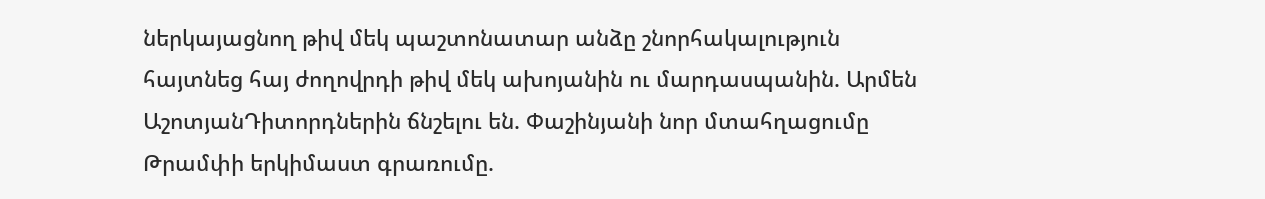ներկայացնող թիվ մեկ պաշտոնատար անձը շնորհակալություն հայտնեց հայ ժողովրդի թիվ մեկ ախոյանին ու մարդասպանին. Արմեն ԱշոտյանԴիտորդներին ճնշելու են. Փաշինյանի նոր մտահղացումը Թրամփի երկիմաստ գրառումը.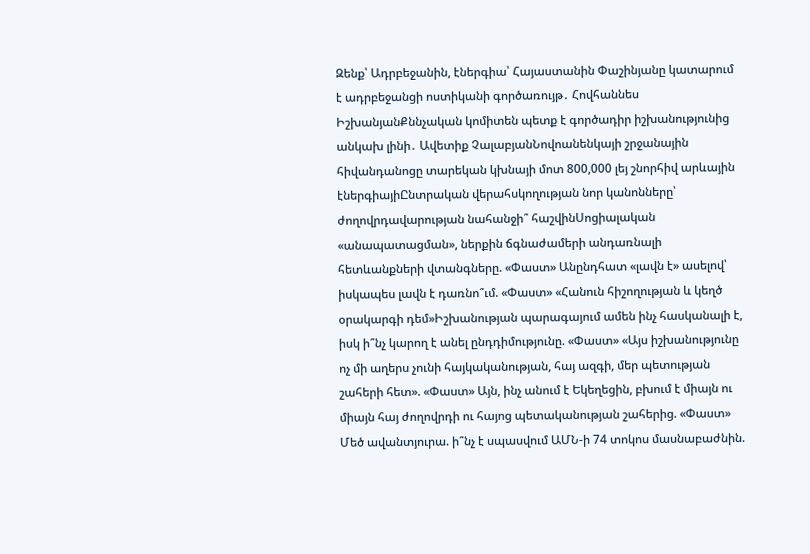Զենք՝ Ադրբեջանին, էներգիա՝ Հայաստանին Փաշինյանը կատարում է ադրբեջանցի ոստիկանի գործառույթ․ Հովհաննես ԻշխանյանՔննչական կոմիտեն պետք է գործադիր իշխանությունից անկախ լինի․ Ավետիք ՉալաբյանՆովոանենկայի շրջանային հիվանդանոցը տարեկան կխնայի մոտ 800,000 լեյ շնորհիվ արևային էներգիայիԸնտրական վերահսկողության նոր կանոնները՝ ժողովրդավարության նահանջի՞ հաշվինՍոցիալական «անապատացման», ներքին ճգնաժամերի անդառնալի հետևանքների վտանգները. «Փաստ» Անընդհատ «լավն է» ասելով՝ իսկապես լավն է դառնո՞ւմ. «Փաստ» «Հանուն հիշողության և կեղծ օրակարգի դեմ»Իշխանության պարագայում ամեն ինչ հասկանալի է, իսկ ի՞նչ կարող է անել ընդդիմությունը. «Փաստ» «Այս իշխանությունը ոչ մի աղերս չունի հայկականության, հայ ազգի, մեր պետության շահերի հետ». «Փաստ» Այն, ինչ անում է Եկեղեցին, բխում է միայն ու միայն հայ ժողովրդի ու հայոց պետականության շահերից. «Փաստ» Մեծ ավանտյուրա. ի՞նչ է սպասվում ԱՄՆ-ի 74 տոկոս մասնաբաժնին.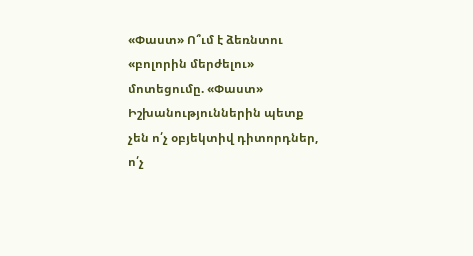«Փաստ» Ո՞ւմ է ձեռնտու «բոլորին մերժելու» մոտեցումը. «Փաստ» Իշխանություններին պետք չեն ո՛չ օբյեկտիվ դիտորդներ, ո՛չ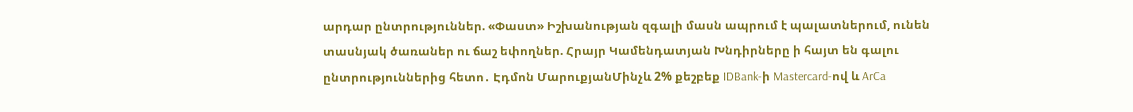արդար ընտրություններ. «Փաստ» Իշխանության զգալի մասն ապրում է պալատներում, ունեն տասնյակ ծառաներ ու ճաշ եփողներ. Հրայր Կամենդատյան Խնդիրները ի հայտ են գալու ընտրություններից հետո․ Էդմոն ՄարուքյանՄինչև 2% քեշբեք IDBank-ի Mastercard-ով և ArCa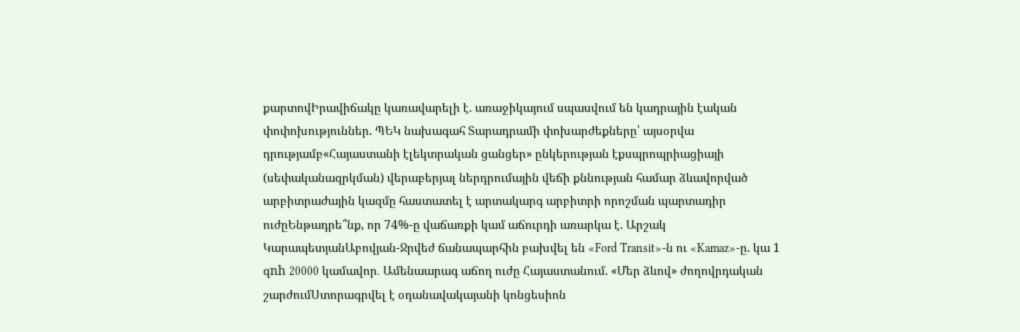քարտովԻրավիճակը կառավարելի է. առաջիկայում սպասվում են կադրային էական փոփոխություններ. ՊԵԿ նախագահ Տարադրամի փոխարժեքները՝ այսօրվա դրությամբ«Հայաստանի էլեկտրական ցանցեր» ընկերության էքսպրոպրիացիայի (սեփականազրկման) վերաբերյալ ներդրումային վեճի քննության համար ձևավորված արբիտրաժային կազմը հաստատել է արտակարգ արբիտրի որոշման պարտադիր ուժըԵնթադրե՞նք, որ 74%-ը վաճառքի կամ աճուրդի առարկա է. Արշակ ԿարապետյանԱբովյան-Ջրվեժ ճանապարհին բախվել են «Ford Transit»-ն ու «Kamaz»-ը. կա 1 զnh 20000 կամավոր․ Ամենաարագ աճող ուժը Հայաստանում. «Մեր ձևով» ժողովրդական շարժումՍտորագրվել է օդանավակայանի կոնցեսիոն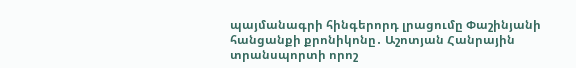պայմանագրի հինգերորդ լրացումը Փաշինյանի հանցանքի քրոնիկոնը․ Աշոտյան Հանրային տրանսպորտի որոշ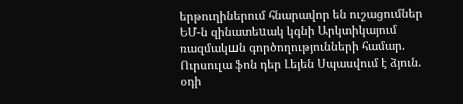երթուղիներում հնարավոր են ուշացումներ ԵՄ-ն զինատեuակ կգնի Արկտիկայում ռազմակшն գործողությունների համար. Ուրսուլա ֆոն դեր Լեյեն Սպասվում է ձյուն. օդի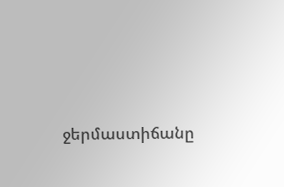ջերմաստիճանը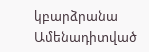կբարձրանա
Ամենադիտված